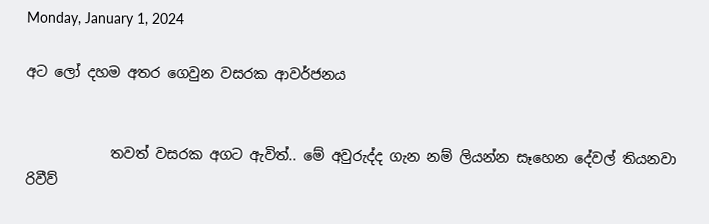Monday, January 1, 2024

අට ලෝ දහම අතර ගෙවුන වසරක ආවර්ජනය


            තවත් වසරක අගට ඇවිත්.. මේ අවුරුද්ද ගැන නම් ලියන්න සෑහෙන දේවල් තියනවා රිවීව්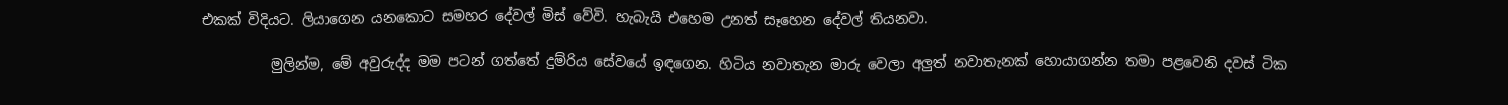එකක් විදියට. ලියාගෙන යනකොට සමහර දේවල් මිස් වේවි. හැබැයි එහෙම උනත් සෑහෙන දේවල් තියනවා.

          මුලින්ම, මේ අවුරුද්ද මම පටන් ගත්තේ දුම්රිය සේවයේ ඉඳගෙන. හිටිය නවාතැන මාරු වෙලා අලුත් නවාතැනක් හොයාගන්න තමා පළවෙනි දවස් ටික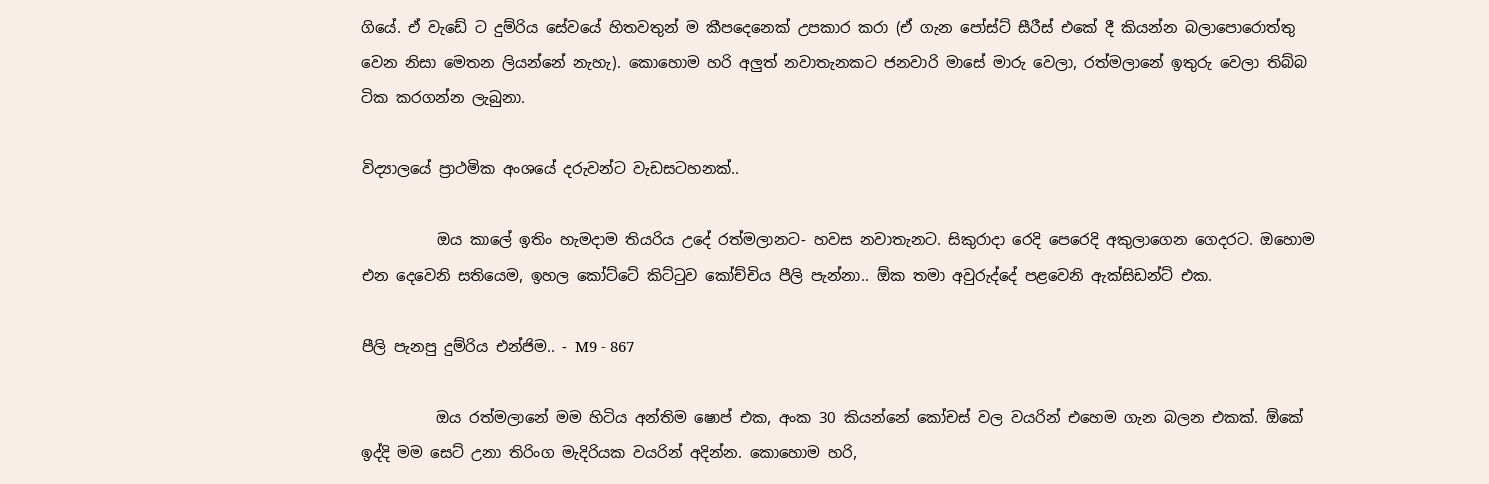ගියේ. ඒ වැඩේ ට දුම්රිය සේවයේ හිතවතුන් ම කීපදෙනෙක් උපකාර කරා (ඒ ගැන පෝස්ට් සීරීස් එකේ දී කියන්න බලාපොරොත්තු වෙන නිසා මෙතන ලියන්නේ නැහැ). කොහොම හරි අලුත් නවාතැනකට ජනවාරි මාසේ මාරු වෙලා, රත්මලානේ ඉතුරු වෙලා තිබ්බ ටික කරගන්න ලැබුනා.

විද්‍යාලයේ ප්‍රාථමික අංශයේ දරුවන්ට වැඩසටහනක්..

          ඔය කාලේ ඉතිං හැමදාම තියරිය උදේ රත්මලානට- හවස නවාතැනට. සිකුරාදා රෙදි පෙරෙදි අකුලාගෙන ගෙදරට. ඔහොම එන දෙවෙනි සතියෙම, ඉහල කෝට්ටේ කිට්ටුව කෝච්චිය පීලි පැන්නා.. ඕක තමා අවුරුද්දේ පළවෙනි ඇක්සිඩන්ට් එක.

පීලි පැනපු දුම්රිය එන්ජිම.. - M9 - 867

          ඔය රත්මලානේ මම හිටිය අන්තිම ෂොප් එක, අංක 30 කියන්නේ කෝචස් වල වයරින් එහෙම ගැන බලන එකක්. ඕකේ ඉද්දි මම සෙට් උනා තිරිංග මැදිරියක වයරින් අදින්න. කොහොම හරි,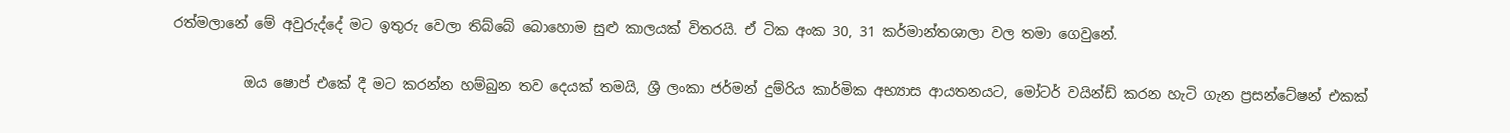රත්මලානේ මේ අවුරුද්දේ මට ඉතුරු වෙලා තිබ්බේ බොහොම සුළු කාලයක් විතරයි. ඒ ටික අංක 30, 31 කර්මාන්තශාලා වල තමා ගෙවුනේ.

          ඔය ෂොප් එකේ දී මට කරන්න හම්බුන තව දෙයක් තමයි, ශ්‍රී ලංකා ජර්මන් දුම්රිය කාර්මික අභ්‍යාස ආයතනයට, මෝටර් වයින්ඩ් කරන හැටි ගැන ප්‍රසන්ටේෂන් එකක්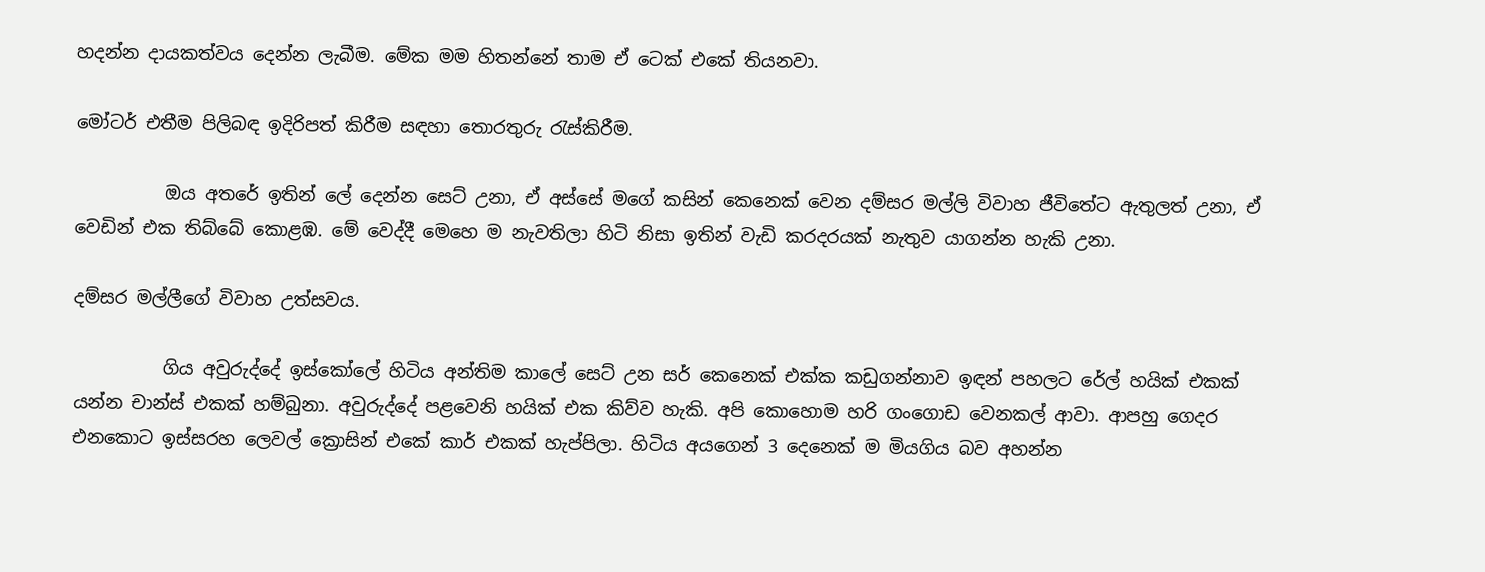හදන්න දායකත්වය දෙන්න ලැබීම. මේක මම හිතන්නේ තාම ඒ ටෙක් එකේ තියනවා.

මෝටර් එතීම පිලිබඳ ඉදිරිපත් කිරීම සඳහා තොරතුරු රැස්කිරීම.

          ඔය අතරේ ඉතින් ලේ දෙන්න සෙට් උනා, ඒ අස්සේ මගේ කසින් කෙනෙක් වෙන දම්සර මල්ලි විවාහ ජීවිතේට ඇතුලත් උනා, ඒ වෙඩින් එක තිබ්බේ කොළඹ. මේ වෙද්දී මෙහෙ ම නැවතිලා හිටි නිසා ඉතින් වැඩි කරදරයක් නැතුව යාගන්න හැකි උනා.

දම්සර මල්ලීගේ විවාහ උත්සවය.

          ගිය අවුරුද්දේ ඉස්කෝලේ හිටිය අන්තිම කාලේ සෙට් උන සර් කෙනෙක් එක්ක කඩුගන්නාව ඉඳන් පහලට රේල් හයික් එකක් යන්න චාන්ස් එකක් හම්බුනා. අවුරුද්දේ පළවෙනි හයික් එක කිව්ව හැකි. අපි කොහොම හරි ගංගොඩ වෙනකල් ආවා. ආපහු ගෙදර එනකොට ඉස්සරහ ලෙවල් ක්‍රොසින් එකේ කාර් එකක් හැප්පිලා. හිටිය අයගෙන් 3 දෙනෙක් ම මියගිය බව අහන්න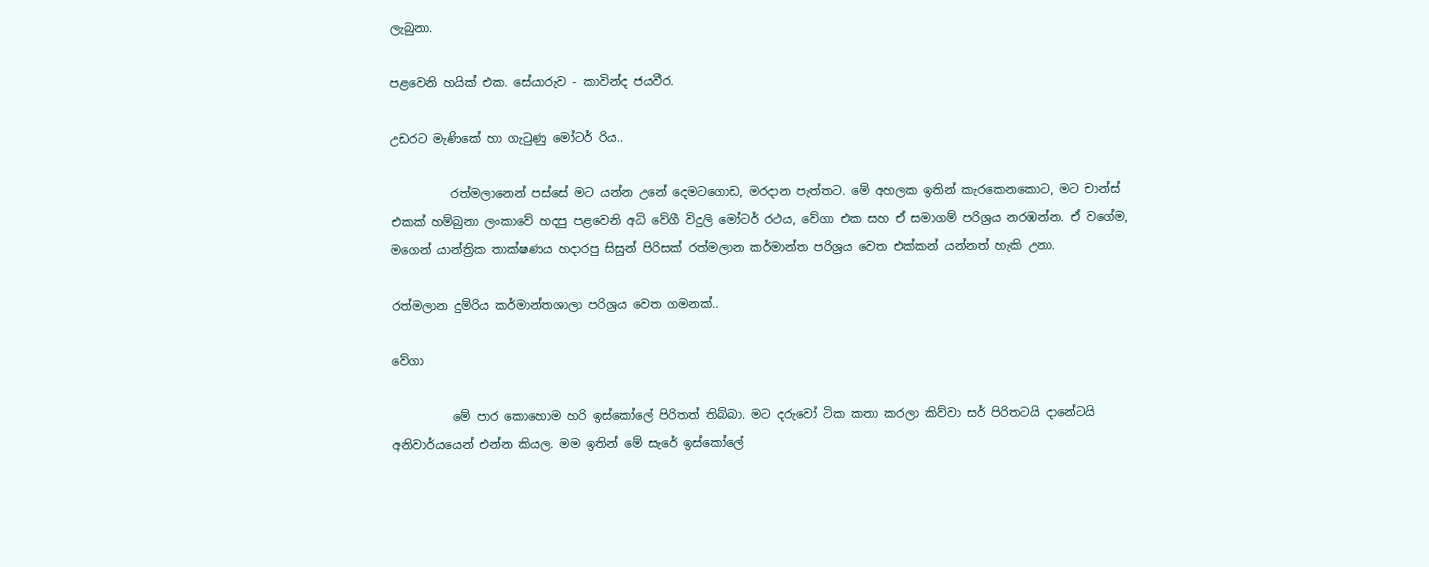ලැබුනා.

පළවෙනි හයික් එක. සේයාරුව - කාවින්ද ජයවීර.

උඩරට මැණිකේ හා ගැටුණු මෝටර් රිය..

          රත්මලානෙන් පස්සේ මට යන්න උනේ දෙමටගොඩ, මරදාන පැත්තට. මේ අහලක ඉතින් කැරකෙනකොට, මට චාන්ස් එකක් හම්බුනා ලංකාවේ හදපු පළවෙනි අධි වේගී විදුලි මෝටර් රථය, වේගා එක සහ ඒ සමාගම් පරිශ්‍රය නරඹන්න. ඒ වගේම, මගෙන් යාන්ත්‍රික තාක්ෂණය හදාරපු සිසුන් පිරිසක් රත්මලාන කර්මාන්ත පරිශ්‍රය වෙත එක්කන් යන්නත් හැකි උනා.

රත්මලාන දුම්රිය කර්මාන්තශාලා පරිශ්‍රය වෙත ගමනක්..

වේගා

          මේ පාර කොහොම හරි ඉස්කෝලේ පිරිතත් තිබ්බා. මට දරුවෝ ටික කතා කරලා කිව්වා සර් පිරිතටයි දානේටයි අනිවාර්යයෙන් එන්න කියල. මම ඉතින් මේ සැරේ ඉස්කෝලේ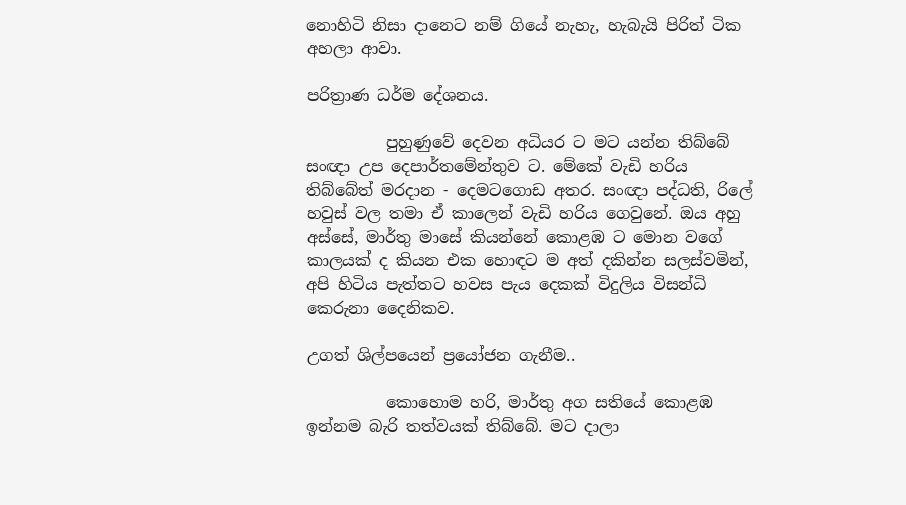නොහිටි නිසා දානෙට නම් ගියේ නැහැ, හැබැයි පිරිත් ටික අහලා ආවා.

පරිත්‍රාණ ධර්ම දේශනය.

          පුහුණුවේ දෙවන අධියර ට මට යන්න තිබ්බේ සංඥා උප දෙපාර්තමේන්තුව ට. මේකේ වැඩි හරිය තිබ්බේත් මරදාන - දෙමටගොඩ අතර. සංඥා පද්ධති, රිලේ හවුස් වල තමා ඒ කාලෙන් වැඩි හරිය ගෙවුනේ. ඔය අහු අස්සේ, මාර්තු මාසේ කියන්නේ කොළඹ ට මොන වගේ කාලයක් ද කියන එක හොඳට ම අත් දකින්න සලස්වමින්, අපි හිටිය පැත්තට හවස පැය දෙකක් විදුලිය විසන්ධි කෙරුනා දෛනිකව.

උගත් ශිල්පයෙන් ප්‍රයෝජන ගැනීම..

          කොහොම හරි, මාර්තු අග සතියේ කොළඹ ඉන්නම බැරි තත්වයක් තිබ්බේ. මට දාලා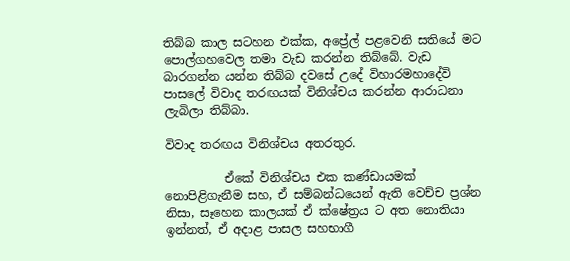තිබ්බ කාල සටහන එක්ක, අප්‍රේල් පළවෙනි සතියේ මට පොල්ගහවෙල තමා වැඩ කරන්න තිබ්බේ. වැඩ බාරගන්න යන්න තිබ්බ දවසේ උදේ විහාරමහාදේවි පාසලේ විවාද තරඟයක් විනිශ්චය කරන්න ආරාධනා ලැබිලා තිබ්බා.

විවාද තරඟය විනිශ්චය අතරතුර.

          ඒකේ විනිශ්චය එක කණ්ඩායමක් නොපිළිගැනීම සහ, ඒ සම්බන්ධයෙන් ඇති වෙච්ච ප්‍රශ්න නිසා, සෑහෙන කාලයක් ඒ ක්ෂේත්‍රය ට අත නොතියා ඉන්නත්, ඒ අදාළ පාසල සහභාගී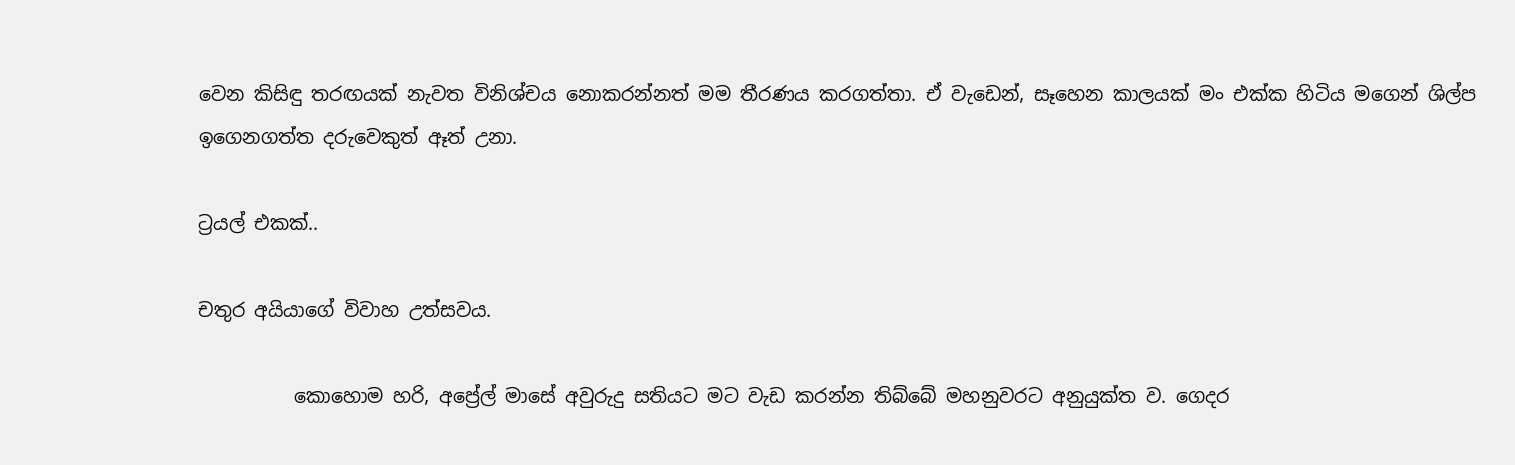වෙන කිසිඳු තරඟයක් නැවත විනිශ්චය නොකරන්නත් මම තීරණය කරගත්තා. ඒ වැඩෙන්, සෑහෙන කාලයක් මං එක්ක හිටිය මගෙන් ශිල්ප ඉගෙනගත්ත දරුවෙකුත් ඈත් උනා.

ට්‍රයල් එකක්..

චතුර අයියාගේ විවාහ උත්සවය.

          කොහොම හරි, අප්‍රේල් මාසේ අවුරුදු සතියට මට වැඩ කරන්න තිබ්බේ මහනුවරට අනුයුක්ත ව. ගෙදර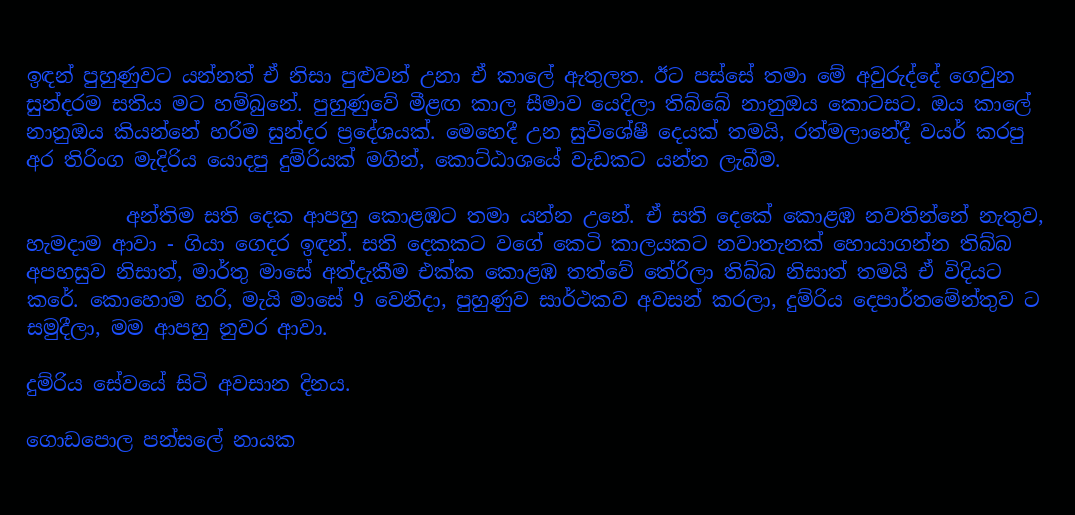ඉඳන් පුහුණුවට යන්නත් ඒ නිසා පුළුවන් උනා ඒ කාලේ ඇතුලත. ඊට පස්සේ තමා මේ අවුරුද්දේ ගෙවුන සුන්දරම සතිය මට හම්බුනේ. පුහුණුවේ මීළඟ කාල සීමාව යෙදිලා තිබ්බේ නානුඔය කොටසට. ඔය කාලේ නානුඔය කියන්නේ හරිම සුන්දර ප්‍රදේශයක්. මෙහෙදී උන සුවිශේෂී දෙයක් තමයි, රත්මලානේදී වයර් කරපු අර තිරිංග මැදිරිය යොදපු දුම්රියක් මගින්, කොට්ඨාශයේ වැඩකට යන්න ලැබීම.

          අන්තිම සති දෙක ආපහු කොළඹට තමා යන්න උනේ. ඒ සති දෙකේ කොළඹ නවතින්නේ නැතුව, හැමදාම ආවා - ගියා ගෙදර ඉඳන්. සති දෙකකට වගේ කෙටි කාලයකට නවාතැනක් හොයාගන්න තිබ්බ අපහසුව නිසාත්, මාර්තු මාසේ අත්දැකීම එක්ක කොළඹ තත්වේ තේරිලා තිබ්බ නිසාත් තමයි ඒ විදියට කරේ. කොහොම හරි, මැයි මාසේ 9 වෙනිදා, පුහුණුව සාර්ථකව අවසන් කරලා, දුම්රිය දෙපාර්තමේන්තුව ට සමුදීලා, මම ආපහු නුවර ආවා.

දුම්රිය සේවයේ සිටි අවසාන දිනය.

ගොඩපොල පන්සලේ නායක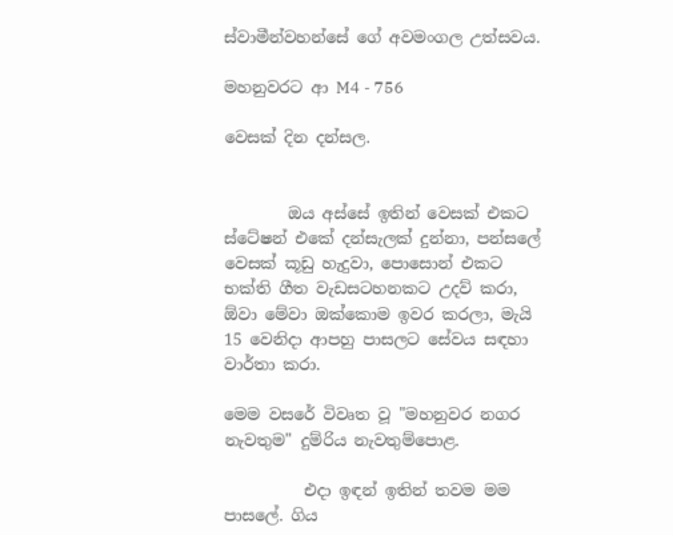ස්වාමීන්වහන්සේ ගේ අවමංගල උත්සවය.

මහනුවරට ආ M4 - 756

වෙසක් දින දන්සල.


        ඔය අස්සේ ඉතින් වෙසක් එකට ස්ටේෂන් එකේ දන්සැලක් දුන්නා, පන්සලේ වෙසක් කූඩු හැදුවා, පොසොන් එකට භක්ති ගීත වැඩසටහනකට උදව් කරා, ඕවා මේවා ඔක්කොම ඉවර කරලා, මැයි 15 වෙනිදා ආපහු පාසලට සේවය සඳහා වාර්තා කරා.

මෙම වසරේ විවෘත වූ "මහනුවර නගර නැවතුම" දුම්රිය නැවතුම්පොළ.

          එදා ඉඳන් ඉතින් තවම මම පාසලේ. ගිය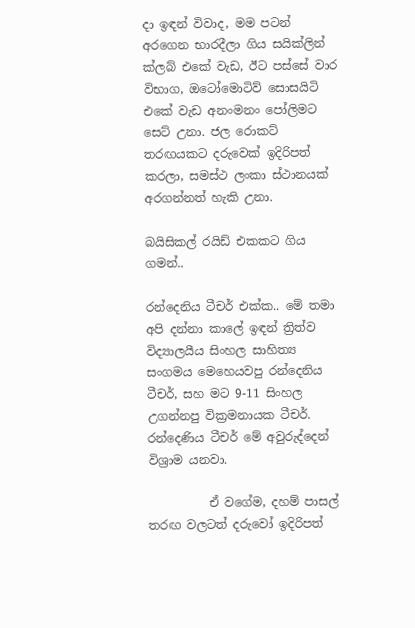දා ඉඳන් විවාද, මම පටන් අරගෙන භාරදීලා ගිය සයික්ලින් ක්ලබ් එකේ වැඩ, ඊට පස්සේ වාර විභාග, ඔටෝමොටිව් සොසයිටි එකේ වැඩ අනංමනං පෝලිමට සෙට් උනා. ජල රොකට් තරඟයකට දරුවෙක් ඉදිරිපත් කරලා, සමස්ථ ලංකා ස්ථානයක් අරගන්නත් හැකි උනා.

බයිසිකල් රයිඩ් එකකට ගිය ගමන්..

රන්දෙනිය ටීචර් එක්ක.. මේ තමා අපි දන්නා කාලේ ඉඳන් ත්‍රිත්ව විද්‍යාලයීය සිංහල සාහිත්‍ය සංගමය මෙහෙයවපු රන්දෙනිය ටීචර්, සහ මට 9-11 සිංහල උගන්නපු වික්‍රමනායක ටීචර්. රන්දෙණිය ටීචර් මේ අවුරුද්දෙන් විශ්‍රාම යනවා.

          ඒ වගේම, දහම් පාසල් තරඟ වලටත් දරුවෝ ඉදිරිපත්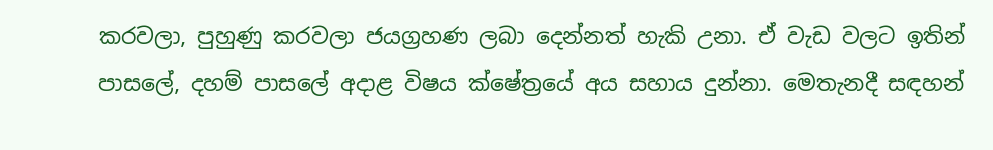කරවලා, පුහුණු කරවලා ජයග්‍රහණ ලබා දෙන්නත් හැකි උනා. ඒ වැඩ වලට ඉතින් පාසලේ, දහම් පාසලේ අදාළ විෂය ක්ෂේත්‍රයේ අය සහාය දුන්නා. මෙතැනදී සඳහන්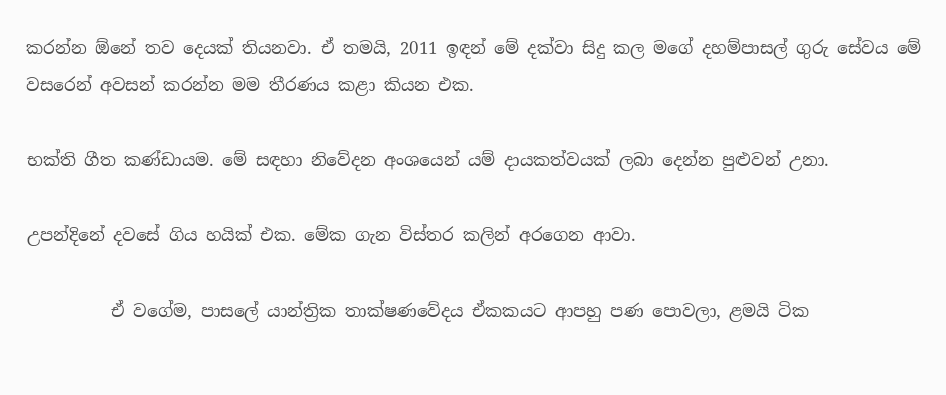කරන්න ඕනේ තව දෙයක් තියනවා. ඒ තමයි, 2011 ඉඳන් මේ දක්වා සිදු කල මගේ දහම්පාසල් ගුරු සේවය මේ වසරෙන් අවසන් කරන්න මම තීරණය කළා කියන එක.

භක්ති ගීත කණ්ඩායම. මේ සඳහා නිවේදන අංශයෙන් යම් දායකත්වයක් ලබා දෙන්න පුළුවන් උනා.

උපන්දිනේ දවසේ ගිය හයික් එක. මේක ගැන විස්තර කලින් අරගෙන ආවා.

          ඒ වගේම, පාසලේ යාන්ත්‍රික තාක්ෂණවේදය ඒකකයට ආපහු පණ පොවලා, ළමයි ටික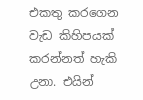එකතු කරගෙන වැඩ කිහිපයක් කරන්නත් හැකි උනා. එයින්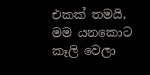එකක් තමයි, මම යනකොට කෑලි වෙලා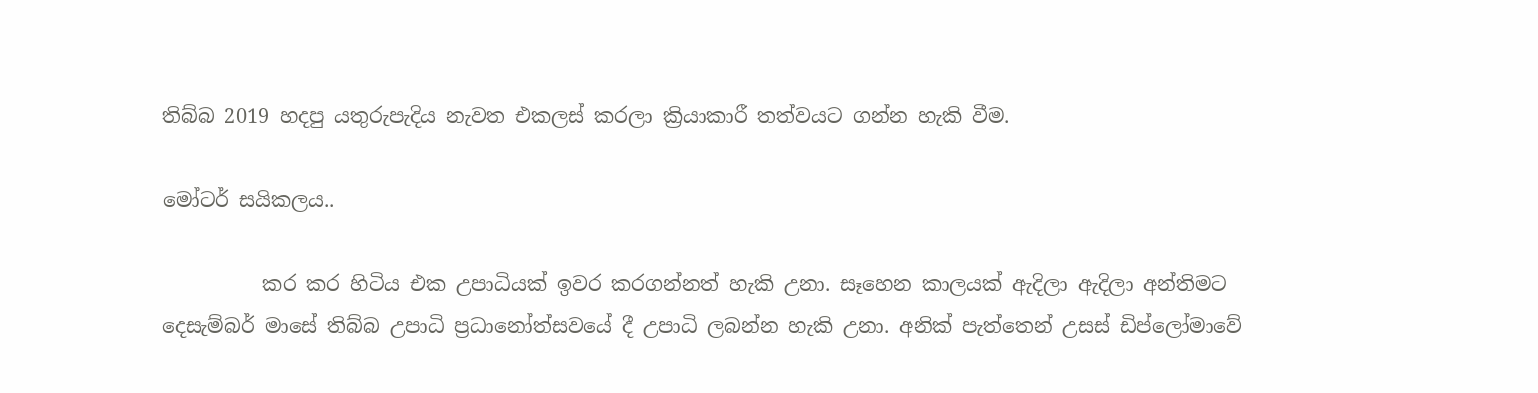තිබ්බ 2019 හදපු යතුරුපැදිය නැවත එකලස් කරලා ක්‍රියාකාරී තත්වයට ගන්න හැකි වීම.

මෝටර් සයිකලය..

          කර කර හිටිය එක උපාධියක් ඉවර කරගන්නත් හැකි උනා. සෑහෙන කාලයක් ඇදිලා ඇදිලා අන්තිමට දෙසැම්බර් මාසේ තිබ්බ උපාධි ප්‍රධානෝත්සවයේ දී උපාධි ලබන්න හැකි උනා. අනික් පැත්තෙන් උසස් ඩිප්ලෝමාවේ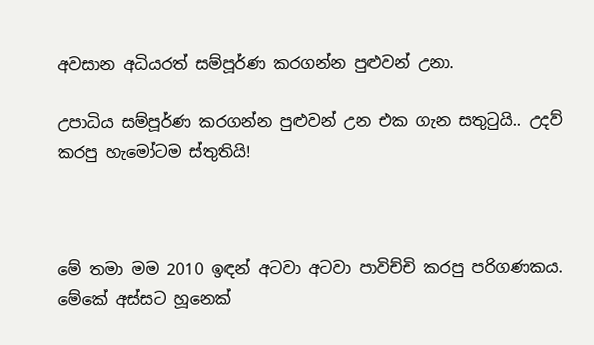අවසාන අධියරත් සම්පූර්ණ කරගන්න පුළුවන් උනා.

උපාධිය සම්පූර්ණ කරගන්න පුළුවන් උන එක ගැන සතුටුයි.. උදව් කරපු හැමෝටම ස්තුතියි!



මේ තමා මම 2010 ඉඳන් අටවා අටවා පාවිච්චි කරපු පරිගණකය. මේකේ අස්සට හූනෙක්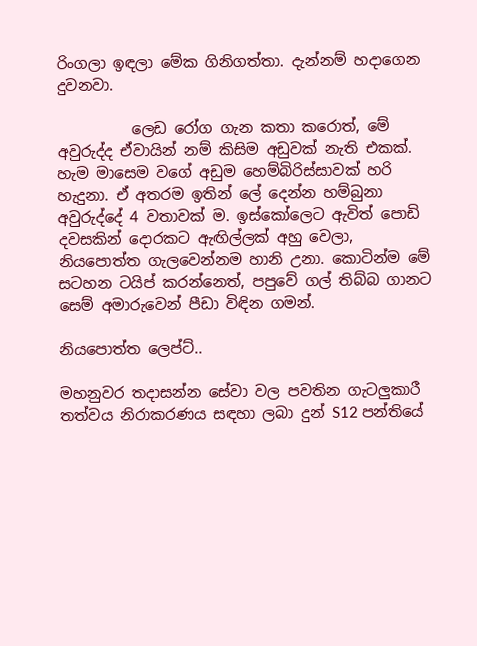රිංගලා ඉඳලා මේක ගිනිගත්තා. දැන්නම් හදාගෙන දුවනවා.

          ලෙඩ රෝග ගැන කතා කරොත්, මේ අවුරුද්ද ඒවායින් නම් කිසිම අඩුවක් නැති එකක්. හැම මාසෙම වගේ අඩුම හෙම්බිරිස්සාවක් හරි හැදුනා. ඒ අතරම ඉතින් ලේ දෙන්න හම්බුනා අවුරුද්දේ 4 වතාවක් ම. ඉස්කෝලෙට ඇවිත් පොඩි දවසකින් දොරකට ඇඟිල්ලක් අහු වෙලා, නියපොත්ත ගැලවෙන්නම හානි උනා. කොටින්ම මේ සටහන ටයිප් කරන්නෙත්, පපුවේ ගල් තිබ්බ ගානට සෙම් අමාරුවෙන් පීඩා විඳින ගමන්.

නියපොත්ත ලෙප්ට්..

මහනුවර තදාසන්න සේවා වල පවතින ගැටලුකාරී තත්වය නිරාකරණය සඳහා ලබා දුන් S12 පන්තියේ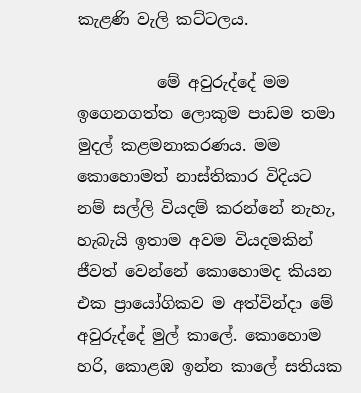කැළණි වැලි කට්ටලය.

          මේ අවුරුද්දේ මම ඉගෙනගත්ත ලොකුම පාඩම තමා මුදල් කළමනාකරණය. මම කොහොමත් නාස්තිකාර විදියට නම් සල්ලි වියදම් කරන්නේ නැහැ, හැබැයි ඉතාම අවම වියදමකින් ජීවත් වෙන්නේ කොහොමද කියන එක ප්‍රායෝගිකව ම අත්වින්දා මේ අවුරුද්දේ මුල් කාලේ. කොහොම හරි, කොළඹ ඉන්න කාලේ සතියක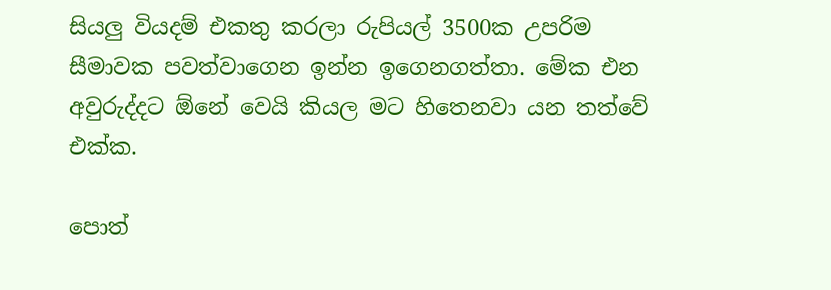සියලු වියදම් එකතු කරලා රුපියල් 3500ක උපරිම සීමාවක පවත්වාගෙන ඉන්න ඉගෙනගත්තා. මේක එන අවුරුද්දට ඕනේ වෙයි කියල මට හිතෙනවා යන තත්වේ එක්ක.

පොත්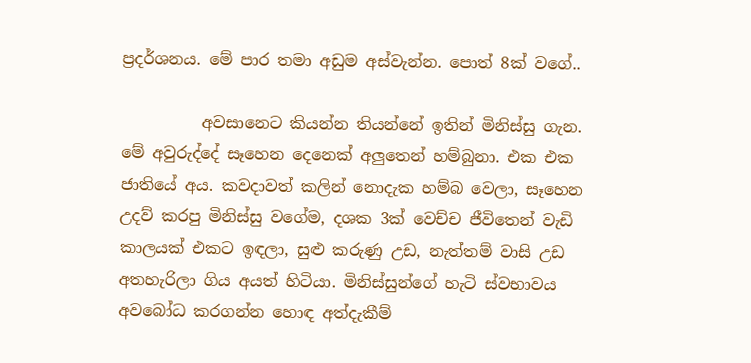ප්‍රදර්ශනය. මේ පාර තමා අඩුම අස්වැන්න. පොත් 8ක් වගේ..

          අවසානෙට කියන්න තියන්නේ ඉතින් මිනිස්සු ගැන. මේ අවුරුද්දේ සෑහෙන දෙනෙක් අලුතෙන් හම්බුනා. එක එක ජාතියේ අය. කවදාවත් කලින් නොදැක හම්බ වෙලා, සෑහෙන උදව් කරපු මිනිස්සු වගේම, දශක 3ක් වෙච්ච ජීවිතෙන් වැඩි කාලයක් එකට ඉඳලා, සුළු කරුණු උඩ, නැත්තම් වාසි උඩ අතහැරිලා ගිය අයත් හිටියා. මිනිස්සුන්ගේ හැටි ස්වභාවය අවබෝධ කරගන්න හොඳ අත්දැකීම්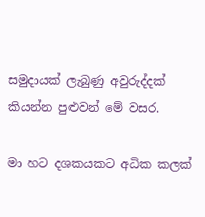සමුදායක් ලැබුණු අවුරුද්දක් කියන්න පුළුවන් මේ වසර.

මා හට දශකයකට අධික කලක්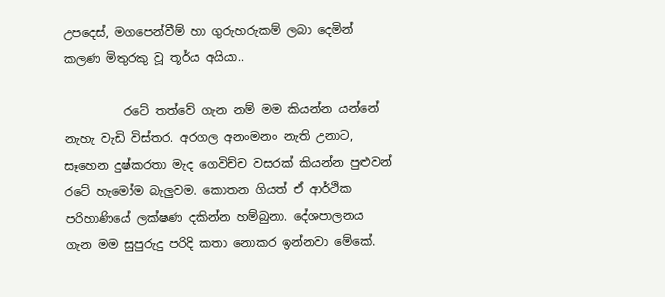උපදෙස්, මගපෙන්වීම් හා ගුරුහරුකම් ලබා දෙමින් කලණ මිතුරකු වූ තූර්ය අයියා..

          රටේ තත්වේ ගැන නම් මම කියන්න යන්නේ නැහැ වැඩි විස්තර. අරගල අනංමනං නැති උනාට, සෑහෙන දුෂ්කරතා මැද ගෙවිච්ච වසරක් කියන්න පුළුවන් රටේ හැමෝම බැලුවම. කොතන ගියත් ඒ ආර්ථික පරිහාණියේ ලක්ෂණ දකින්න හම්බුනා. දේශපාලනය ගැන මම සුපුරුදු පරිදි කතා නොකර ඉන්නවා මේකේ.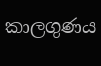කාලගුණය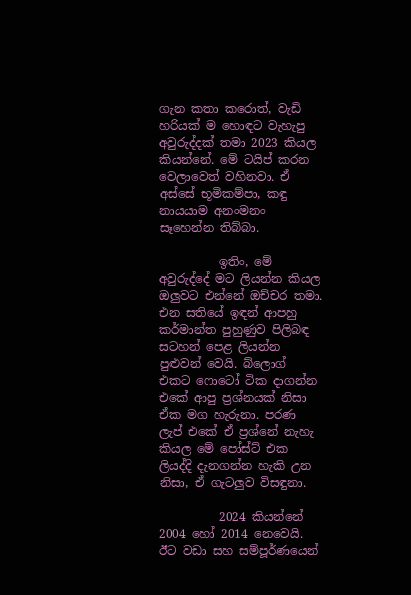ගැන කතා කරොත්, වැඩි හරියක් ම හොඳට වැහැපු අවුරුද්දක් තමා 2023 කියල කියන්නේ. මේ ටයිප් කරන වෙලාවෙත් වහිනවා. ඒ අස්සේ භූමිකම්පා, කඳු නායයාම අනංමනං සෑහෙන්න තිබ්බා.

          ඉතිං, මේ අවුරුද්දේ මට ලියන්න කියල ඔලුවට එන්නේ ඔච්චර තමා. එන සතියේ ඉඳන් ආපහු කර්මාන්ත පුහුණුව පිලිබඳ සටහන් පෙළ ලියන්න පුළුවන් වෙයි. බ්ලොග් එකට ෆොටෝ ටික දාගන්න එකේ ආපු ප්‍රශ්නයක් නිසා ඒක මග හැරුනා. පරණ ලැප් එකේ ඒ ප්‍රශ්නේ නැහැ කියල මේ පෝස්ට් එක ලියද්දි දැනගන්න හැකි උන නිසා, ඒ ගැටලුව විසඳුනා.

          2024 කියන්නේ 2004 හෝ 2014 නෙවෙයි. ඊට වඩා සහ සම්පූර්ණයෙන්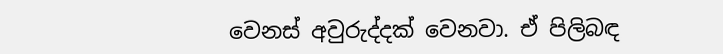වෙනස් අවුරුද්දක් වෙනවා. ඒ පිලිබඳ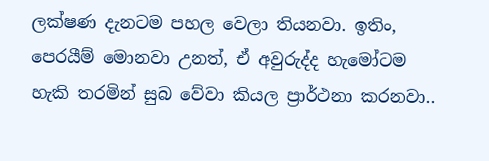ලක්ෂණ දැනටම පහල වෙලා තියනවා. ඉතිං, පෙරයීම් මොනවා උනත්, ඒ අවුරුද්ද හැමෝටම හැකි තරමින් සුබ වේවා කියල ප්‍රාර්ථනා කරනවා..